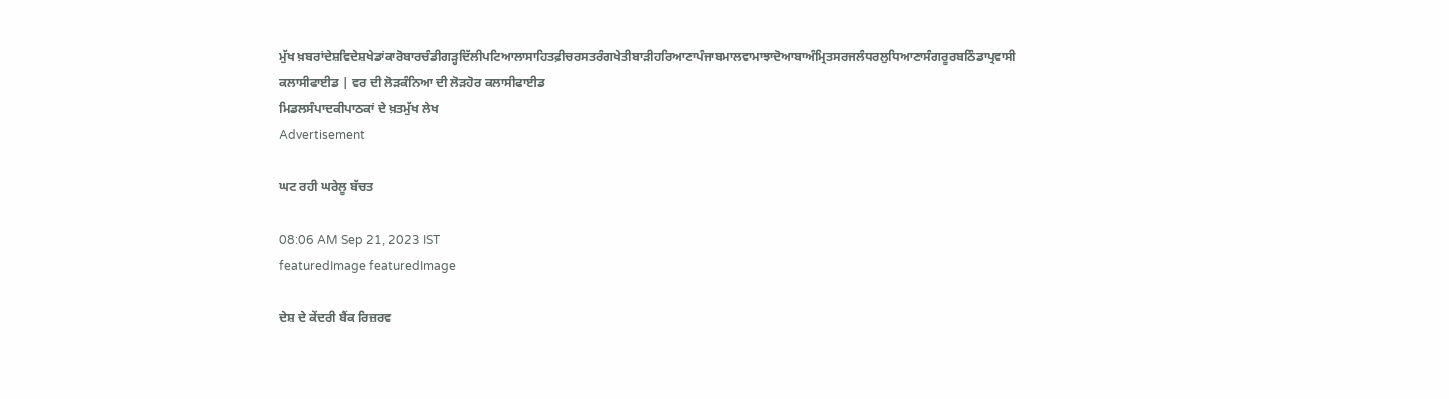ਮੁੱਖ ਖ਼ਬਰਾਂਦੇਸ਼ਵਿਦੇਸ਼ਖੇਡਾਂਕਾਰੋਬਾਰਚੰਡੀਗੜ੍ਹਦਿੱਲੀਪਟਿਆਲਾਸਾਹਿਤਫ਼ੀਚਰਸਤਰੰਗਖੇਤੀਬਾੜੀਹਰਿਆਣਾਪੰਜਾਬਮਾਲਵਾਮਾਝਾਦੋਆਬਾਅੰਮ੍ਰਿਤਸਰਜਲੰਧਰਲੁਧਿਆਣਾਸੰਗਰੂਰਬਠਿੰਡਾਪ੍ਰਵਾਸੀ
ਕਲਾਸੀਫਾਈਡ | ਵਰ ਦੀ ਲੋੜਕੰਨਿਆ ਦੀ ਲੋੜਹੋਰ ਕਲਾਸੀਫਾਈਡ
ਮਿਡਲਸੰਪਾਦਕੀਪਾਠਕਾਂ ਦੇ ਖ਼ਤਮੁੱਖ ਲੇਖ
Advertisement

ਘਟ ਰਹੀ ਘਰੇਲੂ ਬੱਚਤ

08:06 AM Sep 21, 2023 IST
featuredImage featuredImage

ਦੇਸ਼ ਦੇ ਕੇਂਦਰੀ ਬੈਂਕ ਰਿਜ਼ਰਵ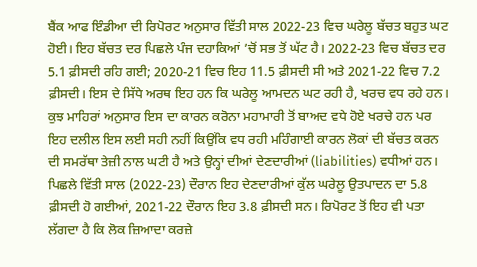ਬੈਂਕ ਆਫ ਇੰਡੀਆ ਦੀ ਰਿਪੋਰਟ ਅਨੁਸਾਰ ਵਿੱਤੀ ਸਾਲ 2022-23 ਵਿਚ ਘਰੇਲੂ ਬੱਚਤ ਬਹੁਤ ਘਟ ਹੋਈ। ਇਹ ਬੱਚਤ ਦਰ ਪਿਛਲੇ ਪੰਜ ਦਹਾਕਿਆਂ ’ਚੋਂ ਸਭ ਤੋਂ ਘੱਟ ਹੈ। 2022-23 ਵਿਚ ਬੱਚਤ ਦਰ 5.1 ਫ਼ੀਸਦੀ ਰਹਿ ਗਈ; 2020-21 ਵਿਚ ਇਹ 11.5 ਫ਼ੀਸਦੀ ਸੀ ਅਤੇ 2021-22 ਵਿਚ 7.2 ਫ਼ੀਸਦੀ। ਇਸ ਦੇ ਸਿੱਧੇ ਅਰਥ ਇਹ ਹਨ ਕਿ ਘਰੇਲੂ ਆਮਦਨ ਘਟ ਰਹੀ ਹੈ, ਖਰਚ ਵਧ ਰਹੇ ਹਨ। ਕੁਝ ਮਾਹਿਰਾਂ ਅਨੁਸਾਰ ਇਸ ਦਾ ਕਾਰਨ ਕਰੋਨਾ ਮਹਾਮਾਰੀ ਤੋਂ ਬਾਅਦ ਵਧੇ ਹੋਏ ਖਰਚੇ ਹਨ ਪਰ ਇਹ ਦਲੀਲ ਇਸ ਲਈ ਸਹੀ ਨਹੀਂ ਕਿਉਂਕਿ ਵਧ ਰਹੀ ਮਹਿੰਗਾਈ ਕਾਰਨ ਲੋਕਾਂ ਦੀ ਬੱਚਤ ਕਰਨ ਦੀ ਸਮਰੱਥਾ ਤੇਜ਼ੀ ਨਾਲ ਘਟੀ ਹੈ ਅਤੇ ਉਨ੍ਹਾਂ ਦੀਆਂ ਦੇਣਦਾਰੀਆਂ (liabilities) ਵਧੀਆਂ ਹਨ। ਪਿਛਲੇ ਵਿੱਤੀ ਸਾਲ (2022-23) ਦੌਰਾਨ ਇਹ ਦੇਣਦਾਰੀਆਂ ਕੁੱਲ ਘਰੇਲੂ ਉਤਪਾਦਨ ਦਾ 5.8 ਫ਼ੀਸਦੀ ਹੋ ਗਈਆਂ, 2021-22 ਦੌਰਾਨ ਇਹ 3.8 ਫ਼ੀਸਦੀ ਸਨ। ਰਿਪੋਰਟ ਤੋਂ ਇਹ ਵੀ ਪਤਾ ਲੱਗਦਾ ਹੈ ਕਿ ਲੋਕ ਜ਼ਿਆਦਾ ਕਰਜ਼ੇ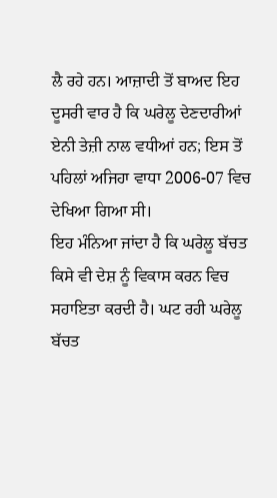ਲੈ ਰਹੇ ਹਨ। ਆਜ਼ਾਦੀ ਤੋਂ ਬਾਅਦ ਇਹ ਦੂਸਰੀ ਵਾਰ ਹੈ ਕਿ ਘਰੇਲੂ ਦੇਣਦਾਰੀਆਂ ਏਨੀ ਤੇਜ਼ੀ ਨਾਲ ਵਧੀਆਂ ਹਨ; ਇਸ ਤੋਂ ਪਹਿਲਾਂ ਅਜਿਹਾ ਵਾਧਾ 2006-07 ਵਿਚ ਦੇਖਿਆ ਗਿਆ ਸੀ।
ਇਹ ਮੰਨਿਆ ਜਾਂਦਾ ਹੈ ਕਿ ਘਰੇਲੂ ਬੱਚਤ ਕਿਸੇ ਵੀ ਦੇਸ਼ ਨੂੰ ਵਿਕਾਸ ਕਰਨ ਵਿਚ ਸਹਾਇਤਾ ਕਰਦੀ ਹੈ। ਘਟ ਰਹੀ ਘਰੇਲੂ ਬੱਚਤ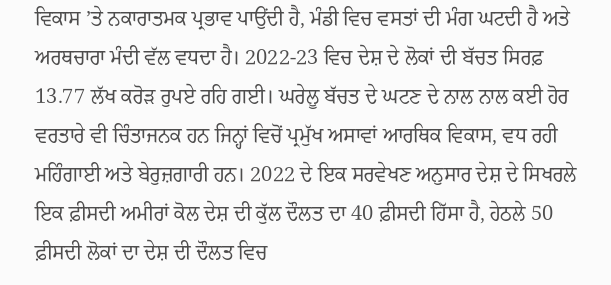ਵਿਕਾਸ ’ਤੇ ਨਕਾਰਾਤਮਕ ਪ੍ਰਭਾਵ ਪਾਉਂਦੀ ਹੈ, ਮੰਡੀ ਵਿਚ ਵਸਤਾਂ ਦੀ ਮੰਗ ਘਟਦੀ ਹੈ ਅਤੇ ਅਰਥਚਾਰਾ ਮੰਦੀ ਵੱਲ ਵਧਦਾ ਹੈ। 2022-23 ਵਿਚ ਦੇਸ਼ ਦੇ ਲੋਕਾਂ ਦੀ ਬੱਚਤ ਸਿਰਫ਼ 13.77 ਲੱਖ ਕਰੋੜ ਰੁਪਏ ਰਹਿ ਗਈ। ਘਰੇਲੂ ਬੱਚਤ ਦੇ ਘਟਣ ਦੇ ਨਾਲ ਨਾਲ ਕਈ ਹੋਰ ਵਰਤਾਰੇ ਵੀ ਚਿੰਤਾਜਨਕ ਹਨ ਜਿਨ੍ਹਾਂ ਵਿਚੋਂ ਪ੍ਰਮੁੱਖ ਅਸਾਵਾਂ ਆਰਥਿਕ ਵਿਕਾਸ, ਵਧ ਰਹੀ ਮਹਿੰਗਾਈ ਅਤੇ ਬੇਰੁਜ਼ਗਾਰੀ ਹਨ। 2022 ਦੇ ਇਕ ਸਰਵੇਖਣ ਅਨੁਸਾਰ ਦੇਸ਼ ਦੇ ਸਿਖਰਲੇ ਇਕ ਫ਼ੀਸਦੀ ਅਮੀਰਾਂ ਕੋਲ ਦੇਸ਼ ਦੀ ਕੁੱਲ ਦੌਲਤ ਦਾ 40 ਫ਼ੀਸਦੀ ਹਿੱਸਾ ਹੈ, ਹੇਠਲੇ 50 ਫ਼ੀਸਦੀ ਲੋਕਾਂ ਦਾ ਦੇਸ਼ ਦੀ ਦੌਲਤ ਵਿਚ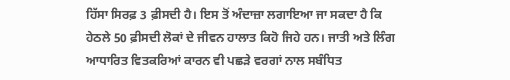ਹਿੱਸਾ ਸਿਰਫ਼ 3 ਫ਼ੀਸਦੀ ਹੈ। ਇਸ ਤੋਂ ਅੰਦਾਜ਼ਾ ਲਗਾਇਆ ਜਾ ਸਕਦਾ ਹੈ ਕਿ ਹੇਠਲੇ 50 ਫ਼ੀਸਦੀ ਲੋਕਾਂ ਦੇ ਜੀਵਨ ਹਾਲਾਤ ਕਿਹੋ ਜਿਹੇ ਹਨ। ਜਾਤੀ ਅਤੇ ਲਿੰਗ ਆਧਾਰਿਤ ਵਿਤਕਰਿਆਂ ਕਾਰਨ ਵੀ ਪਛੜੇ ਵਰਗਾਂ ਨਾਲ ਸਬੰਧਿਤ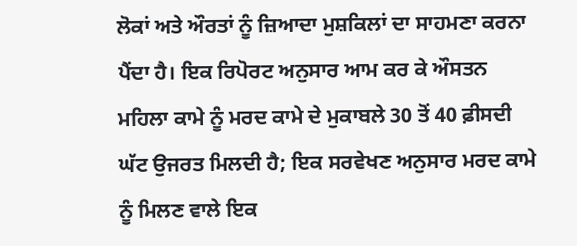ਲੋਕਾਂ ਅਤੇ ਔਰਤਾਂ ਨੂੰ ਜ਼ਿਆਦਾ ਮੁਸ਼ਕਿਲਾਂ ਦਾ ਸਾਹਮਣਾ ਕਰਨਾ ਪੈਂਦਾ ਹੈ। ਇਕ ਰਿਪੋਰਟ ਅਨੁਸਾਰ ਆਮ ਕਰ ਕੇ ਔਸਤਨ ਮਹਿਲਾ ਕਾਮੇ ਨੂੰ ਮਰਦ ਕਾਮੇ ਦੇ ਮੁਕਾਬਲੇ 30 ਤੋਂ 40 ਫ਼ੀਸਦੀ ਘੱਟ ਉਜਰਤ ਮਿਲਦੀ ਹੈ; ਇਕ ਸਰਵੇਖਣ ਅਨੁਸਾਰ ਮਰਦ ਕਾਮੇ ਨੂੰ ਮਿਲਣ ਵਾਲੇ ਇਕ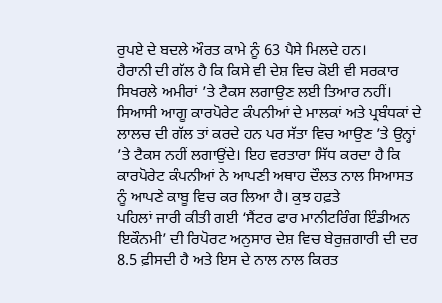ਰੁਪਏ ਦੇ ਬਦਲੇ ਔਰਤ ਕਾਮੇ ਨੂੰ 63 ਪੈਸੇ ਮਿਲਦੇ ਹਨ।
ਹੈਰਾਨੀ ਦੀ ਗੱਲ ਹੈ ਕਿ ਕਿਸੇ ਵੀ ਦੇਸ਼ ਵਿਚ ਕੋਈ ਵੀ ਸਰਕਾਰ ਸਿਖਰਲੇ ਅਮੀਰਾਂ ’ਤੇ ਟੈਕਸ ਲਗਾਉਣ ਲਈ ਤਿਆਰ ਨਹੀਂ। ਸਿਆਸੀ ਆਗੂ ਕਾਰਪੋਰੇਟ ਕੰਪਨੀਆਂ ਦੇ ਮਾਲਕਾਂ ਅਤੇ ਪ੍ਰਬੰਧਕਾਂ ਦੇ ਲਾਲਚ ਦੀ ਗੱਲ ਤਾਂ ਕਰਦੇ ਹਨ ਪਰ ਸੱਤਾ ਵਿਚ ਆਉਣ ’ਤੇ ਉਨ੍ਹਾਂ ’ਤੇ ਟੈਕਸ ਨਹੀਂ ਲਗਾਉਂਦੇ। ਇਹ ਵਰਤਾਰਾ ਸਿੱਧ ਕਰਦਾ ਹੈ ਕਿ ਕਾਰਪੋਰੇਟ ਕੰਪਨੀਆਂ ਨੇ ਆਪਣੀ ਅਥਾਹ ਦੌਲਤ ਨਾਲ ਸਿਆਸਤ ਨੂੰ ਆਪਣੇ ਕਾਬੂ ਵਿਚ ਕਰ ਲਿਆ ਹੈ। ਕੁਝ ਹਫ਼ਤੇ
ਪਹਿਲਾਂ ਜਾਰੀ ਕੀਤੀ ਗਈ ‘ਸੈਂਟਰ ਫਾਰ ਮਾਨੀਟਰਿੰਗ ਇੰਡੀਅਨ ਇਕੌਨਮੀ’ ਦੀ ਰਿਪੋਰਟ ਅਨੁਸਾਰ ਦੇਸ਼ ਵਿਚ ਬੇਰੁਜ਼ਗਾਰੀ ਦੀ ਦਰ 8.5 ਫ਼ੀਸਦੀ ਹੈ ਅਤੇ ਇਸ ਦੇ ਨਾਲ ਨਾਲ ਕਿਰਤ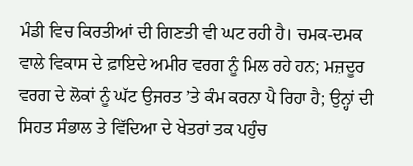ਮੰਡੀ ਵਿਚ ਕਿਰਤੀਆਂ ਦੀ ਗਿਣਤੀ ਵੀ ਘਟ ਰਹੀ ਹੈ। ਚਮਕ-ਦਮਕ ਵਾਲੇ ਵਿਕਾਸ ਦੇ ਫ਼ਾਇਦੇ ਅਮੀਰ ਵਰਗ ਨੂੰ ਮਿਲ ਰਹੇ ਹਨ; ਮਜ਼ਦੂਰ ਵਰਗ ਦੇ ਲੋਕਾਂ ਨੂੰ ਘੱਟ ਉਜਰਤ ’ਤੇ ਕੰਮ ਕਰਨਾ ਪੈ ਰਿਹਾ ਹੈ; ਉਨ੍ਹਾਂ ਦੀ ਸਿਹਤ ਸੰਭਾਲ ਤੇ ਵਿੱਦਿਆ ਦੇ ਖੇਤਰਾਂ ਤਕ ਪਹੁੰਚ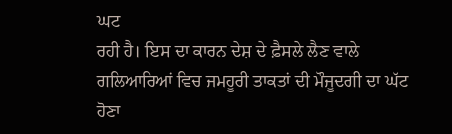ਘਟ
ਰਹੀ ਹੈ। ਇਸ ਦਾ ਕਾਰਨ ਦੇਸ਼ ਦੇ ਫ਼ੈਸਲੇ ਲੈਣ ਵਾਲੇ ਗਲਿਆਰਿਆਂ ਵਿਚ ਜਮਹੂਰੀ ਤਾਕਤਾਂ ਦੀ ਮੌਜੂਦਗੀ ਦਾ ਘੱਟ ਹੋਣਾ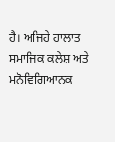ਹੈ। ਅਜਿਹੇ ਹਾਲਾਤ ਸਮਾਜਿਕ ਕਲੇਸ਼ ਅਤੇ ਮਨੋਵਿਗਿਆਨਕ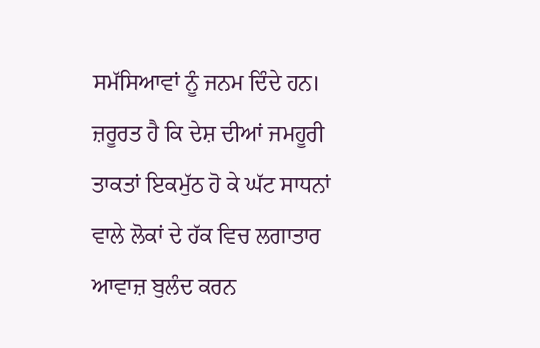ਸਮੱਸਿਆਵਾਂ ਨੂੰ ਜਨਮ ਦਿੰਦੇ ਹਨ। ਜ਼ਰੂਰਤ ਹੈ ਕਿ ਦੇਸ਼ ਦੀਆਂ ਜਮਹੂਰੀ ਤਾਕਤਾਂ ਇਕਮੁੱਠ ਹੋ ਕੇ ਘੱਟ ਸਾਧਨਾਂ ਵਾਲੇ ਲੋਕਾਂ ਦੇ ਹੱਕ ਵਿਚ ਲਗਾਤਾਰ ਆਵਾਜ਼ ਬੁਲੰਦ ਕਰਨ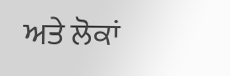ਅਤੇ ਲੋਕਾਂ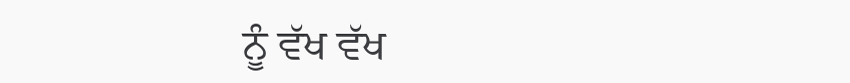ਨੂੰ ਵੱਖ ਵੱਖ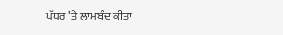ਪੱਧਰ ’ਤੇ ਲਾਮਬੰਦ ਕੀਤਾ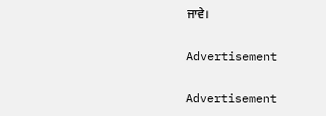ਜਾਵੇ।

Advertisement

Advertisement